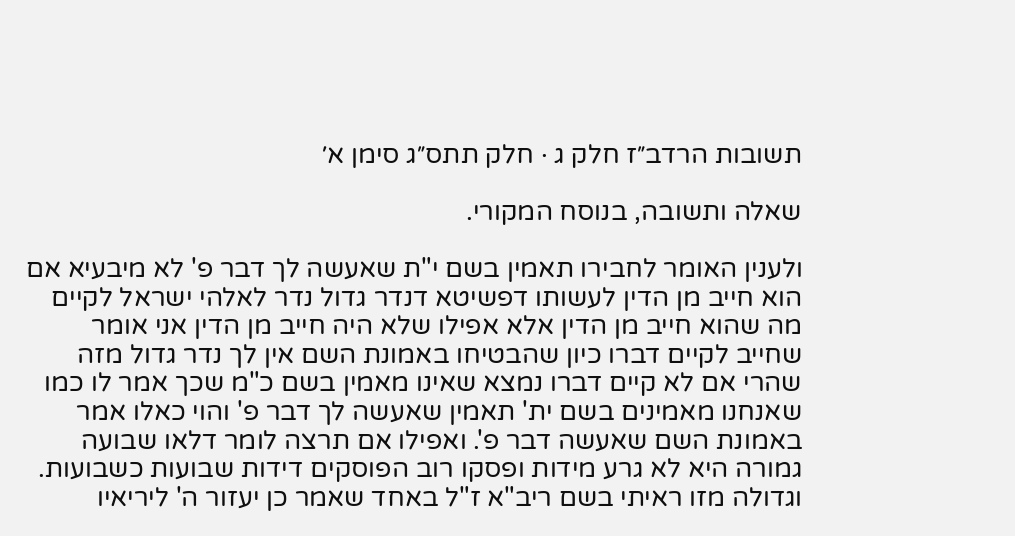תשובות הרדב״ז חלק ג · חלק תתס״ג סימן א׳

שאלה ותשובה, בנוסח המקורי.

ולענין האומר לחבירו תאמין בשם י"ת שאעשה לך דבר פ' לא מיבעיא אם הוא חייב מן הדין לעשותו דפשיטא דנדר גדול נדר לאלהי ישראל לקיים מה שהוא חייב מן הדין אלא אפילו שלא היה חייב מן הדין אני אומר שחייב לקיים דברו כיון שהבטיחו באמונת השם אין לך נדר גדול מזה שהרי אם לא קיים דברו נמצא שאינו מאמין בשם כ"מ שכך אמר לו כמו שאנחנו מאמינים בשם ית' תאמין שאעשה לך דבר פ' והוי כאלו אמר באמונת השם שאעשה דבר פ'. ואפילו אם תרצה לומר דלאו שבועה גמורה היא לא גרע מידות ופסקו רוב הפוסקים דידות שבועות כשבועות. וגדולה מזו ראיתי בשם ריב"א ז"ל באחד שאמר כן יעזור ה' ליריאיו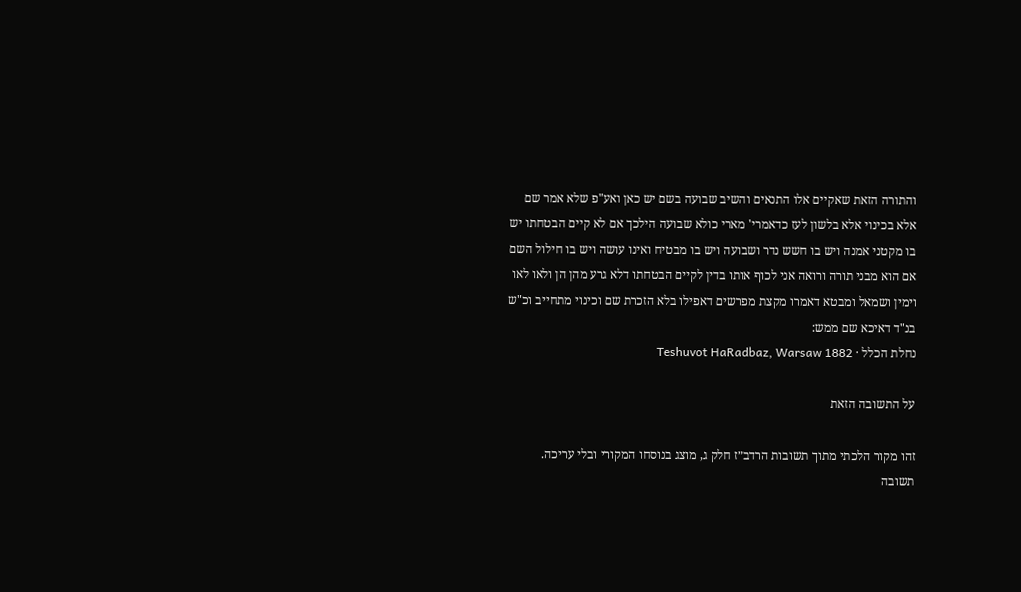והתורה הזאת שאקיים אלו התנאים והשיב שבועה בשם יש כאן ואע"פ שלא אמר שם אלא בכינוי אלא בלשון לעז כדאמרי' מארי כולא שבועה הילכך אם לא קיים הבטחתו יש בו מקטני אמנה ויש בו חשש נדר ושבועה ויש בו מבטיח ואינו עושה ויש בו חילול השם אם הוא מבני תורה ורואה אני לכוף אותו בדין לקיים הבטחתו דלא גרע מהן הן ולאו לאו וימין ושמאל ומבטא דאמרו מקצת מפרשים דאפילו בלא הזכרת שם וכינוי מתחייב וכ"ש בנ"ד דאיכא שם ממש:
נחלת הכלל · Teshuvot HaRadbaz, Warsaw 1882

על התשובה הזאת

זהו מקור הלכתי מתוך תשובות הרדב״ז חלק ג, מוצג בנוסחו המקורי ובלי עריכה. תשובה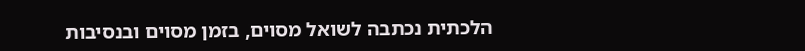הלכתית נכתבה לשואל מסוים, בזמן מסוים ובנסיבות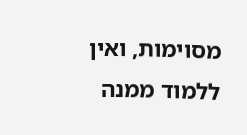מסוימות, ואין ללמוד ממנה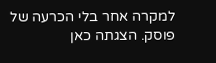למקרה אחר בלי הכרעה של פוסק. הצגתה כאן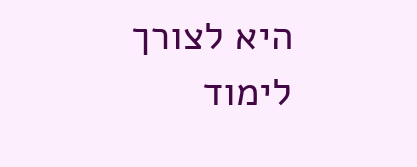היא לצורך לימוד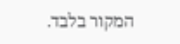המקור בלבד.